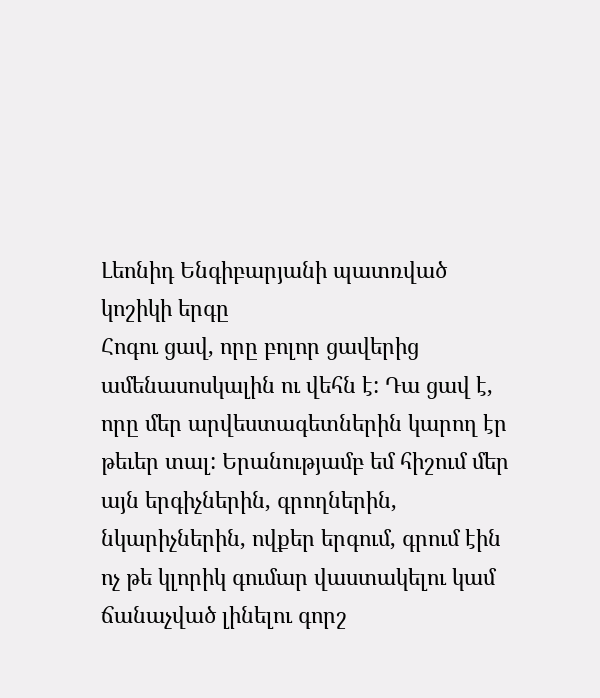Լեոնիդ Ենգիբարյանի պատռված կոշիկի երգը
Հոգու ցավ, որը բոլոր ցավերից ամենասոսկալին ու վեհն է: Դա ցավ է, որը մեր արվեստագետներին կարող էր թեւեր տալ: Երանությամբ եմ հիշում մեր այն երգիչներին, գրողներին, նկարիչներին, ովքեր երգում, գրում էին ոչ թե կլորիկ գումար վաստակելու կամ ճանաչված լինելու գորշ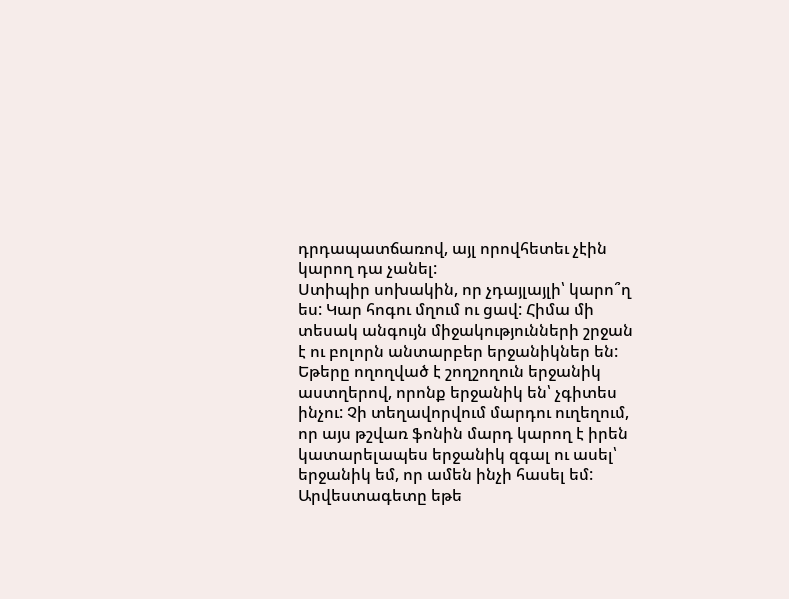դրդապատճառով, այլ որովհետեւ չէին կարող դա չանել:
Ստիպիր սոխակին, որ չդայլայլի՝ կարո՞ղ ես: Կար հոգու մղում ու ցավ: Հիմա մի տեսակ անգույն միջակությունների շրջան է ու բոլորն անտարբեր երջանիկներ են: Եթերը ողողված է շողշողուն երջանիկ աստղերով, որոնք երջանիկ են՝ չգիտես ինչու: Չի տեղավորվում մարդու ուղեղում, որ այս թշվառ ֆոնին մարդ կարող է իրեն կատարելապես երջանիկ զգալ ու ասել՝ երջանիկ եմ, որ ամեն ինչի հասել եմ: Արվեստագետը եթե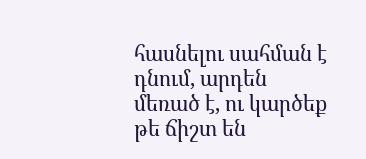հասնելու սահման է դնում, արդեն մեռած է, ու կարծեք թե ճիշտ են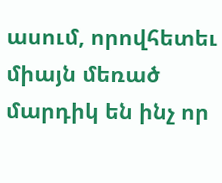ասում, որովհետեւ միայն մեռած մարդիկ են ինչ որ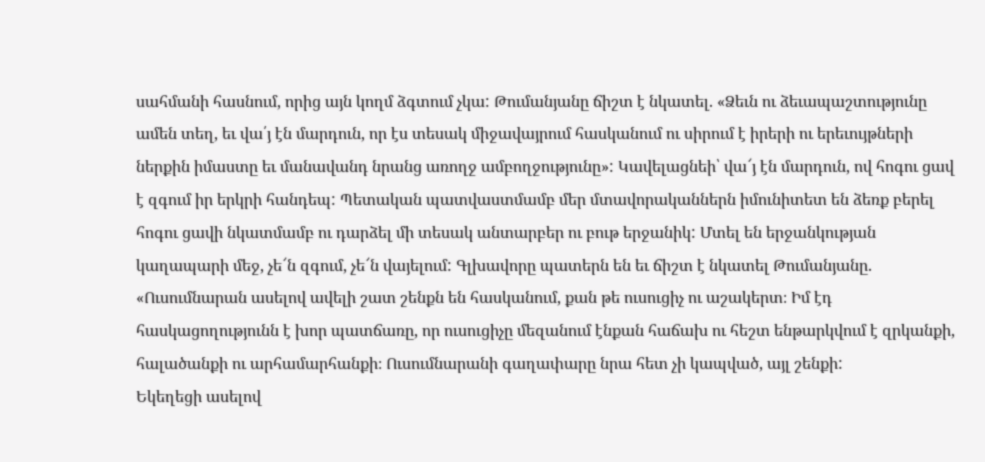սահմանի հասնում, որից այն կողմ ձգտում չկա: Թումանյանը ճիշտ է նկատել. «Ձեւն ու ձեւապաշտությունը ամեն տեղ, եւ վա՛յ էն մարդուն, որ էս տեսակ միջավայրում հասկանում ու սիրում է իրերի ու երեւույթների ներքին իմաստը եւ մանավանդ նրանց առողջ ամբողջությունը»: Կավելացնեի՝ վա՜յ էն մարդուն, ով հոգու ցավ է զգում իր երկրի հանդեպ: Պետական պատվաստմամբ մեր մտավորականներն իմունիտետ են ձեռք բերել հոգու ցավի նկատմամբ ու դարձել մի տեսակ անտարբեր ու բութ երջանիկ: Մտել են երջանկության կաղապարի մեջ, չե՜ն զգում, չե՜ն վայելում: Գլխավորը պատերն են եւ ճիշտ է նկատել Թումանյանը. «Ուսումնարան ասելով ավելի շատ շենքն են հասկանում, քան թե ուսուցիչ ու աշակերտ։ Իմ էդ հասկացողությունն է խոր պատճառը, որ ուսուցիչը մեզանում էնքան հաճախ ու հեշտ ենթարկվում է զրկանքի, հալածանքի ու արհամարհանքի։ Ուսումնարանի գաղափարը նրա հետ չի կապված, այլ շենքի:
Եկեղեցի ասելով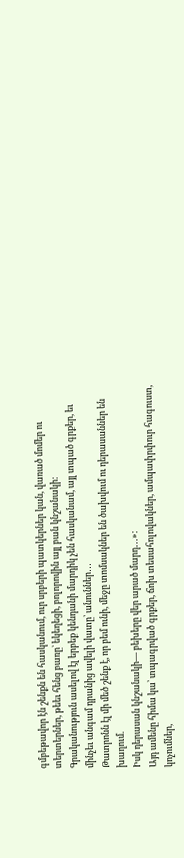գմբեթավոր էն շենքն են հասկանում, ուր սրբերի պատկերներ կան, վառած մոմեր ու տերտերներ, թեեւ հենց բառը` եկեղեցի, բոլորովին այլ բան կնշանակի:
Գրականություն ասելով էլ երբեք կենդանի մարդիկ չեն հասկանամ, այլ տպած գրքեր, եւ մինչեւ անգամ դրանից ավելի վատը՝ անուններ․․․
Թատրոնն էլ մի մեծ շենք է, որ բեմ ունի, մեջը տոմսակներ են ծախվում ու դերասաններ են խաղում.
Իսկ դերասան կնշանակի― բեխերը վեր արած մարդ․․․»:
Այդ ամենը հիմա կա՝ տպագրված գրքեր, ճոխ տեսահոլովակներ, ամպափրփուր հագուստ, կոչումներ,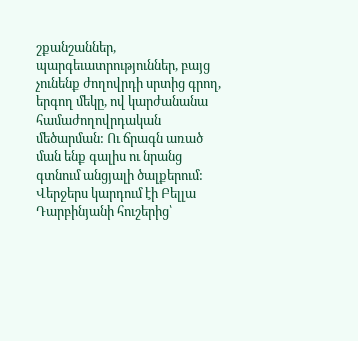շքանշաններ, պարգեւատրություններ, բայց չունենք ժողովրդի սրտից գրող, երգող մեկը, ով կարժանանա համաժողովրդական մեծարման: Ու ճրագն առած ման ենք գալիս ու նրանց գտնում անցյալի ծալքերում: Վերջերս կարդում էի Բելլա Դարբինյանի հուշերից՝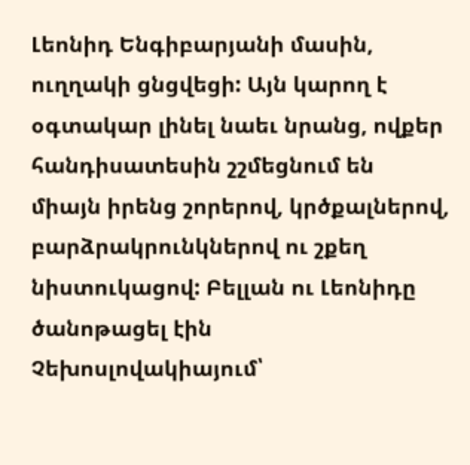Լեոնիդ Ենգիբարյանի մասին, ուղղակի ցնցվեցի: Այն կարող է օգտակար լինել նաեւ նրանց, ովքեր հանդիսատեսին շշմեցնում են միայն իրենց շորերով, կրծքալներով, բարձրակրունկներով ու շքեղ նիստուկացով: Բելլան ու Լեոնիդը ծանոթացել էին Չեխոսլովակիայում՝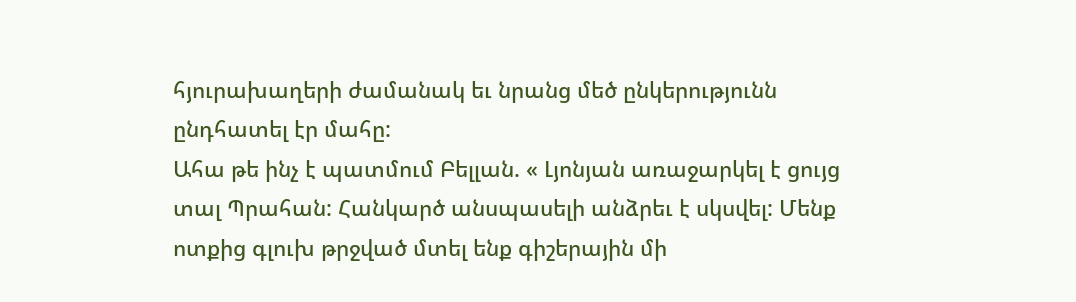հյուրախաղերի ժամանակ եւ նրանց մեծ ընկերությունն ընդհատել էր մահը:
Ահա թե ինչ է պատմում Բելլան. « Լյոնյան առաջարկել է ցույց տալ Պրահան: Հանկարծ անսպասելի անձրեւ է սկսվել: Մենք ոտքից գլուխ թրջված մտել ենք գիշերային մի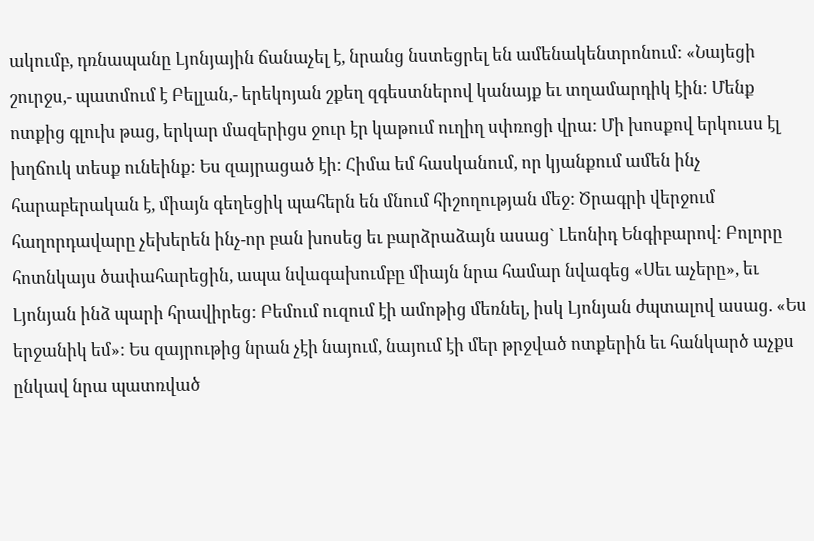ակումբ, դռնապանը Լյոնյային ճանաչել է, նրանց նստեցրել են ամենակենտրոնում: «Նայեցի շուրջս,- պատմում է Բելլան,- երեկոյան շքեղ զգեստներով կանայք եւ տղամարդիկ էին: Մենք ոտքից գլուխ թաց, երկար մազերիցս ջուր էր կաթում ուղիղ սփռոցի վրա: Մի խոսքով երկուսս էլ խղճուկ տեսք ունեինք: Ես զայրացած էի: Հիմա եմ հասկանում, որ կյանքում ամեն ինչ հարաբերական է, միայն գեղեցիկ պահերն են մնում հիշողության մեջ: Ծրագրի վերջում հաղորդավարը չեխերեն ինչ-որ բան խոսեց եւ բարձրաձայն ասաց` Լեոնիդ Ենգիբարով: Բոլորը հոտնկայս ծափահարեցին, ապա նվագախումբը միայն նրա համար նվագեց «Սեւ աչերը», եւ Լյոնյան ինձ պարի հրավիրեց: Բեմում ուզում էի ամոթից մեռնել, իսկ Լյոնյան ժպտալով ասաց. «Ես երջանիկ եմ»: Ես զայրութից նրան չէի նայում, նայում էի մեր թրջված ոտքերին եւ հանկարծ աչքս ընկավ նրա պատռված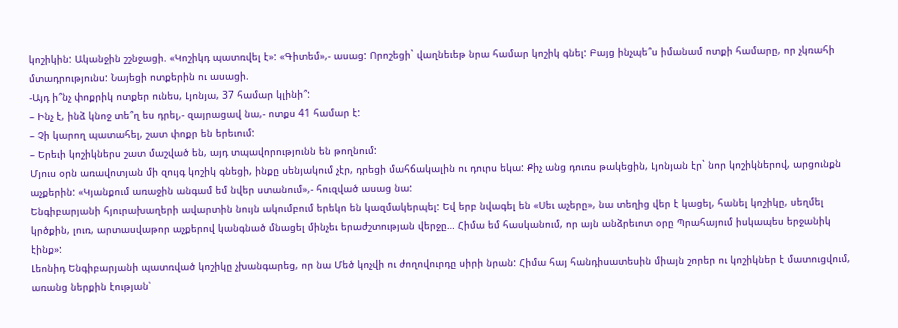կոշիկին: Ականջին շշնջացի. «Կոշիկդ պատռվել է»: «Գիտեմ»,- ասաց: Որոշեցի` վաղնեւեթ նրա համար կոշիկ գնել: Բայց ինչպե՞ս իմանամ ոտքի համարը, որ չկռահի մտադրությունս: Նայեցի ոտքերին ու ասացի.
-Այդ ի՞նչ փոքրիկ ոտքեր ունես, Լյոնյա, 37 համար կլինի՞:
– Ինչ է, ինձ կնոջ տե՞ղ ես դրել,- զայրացավ նա,- ոտքս 41 համար է:
– Չի կարող պատահել, շատ փոքր են երեւում:
– Երեւի կոշիկներս շատ մաշված են, այդ տպավորությունն են թողնում:
Մյուս օրն առավոտյան մի զույգ կոշիկ գնեցի, ինքը սենյակում չէր, դրեցի մահճակալին ու դուրս եկա: Քիչ անց դուռս թակեցին, Լյոնյան էր` նոր կոշիկներով, արցունքն աչքերին: «Կյանքում առաջին անգամ եմ նվեր ստանում»,- հուզված ասաց նա:
Ենգիբարյանի հյուրախաղերի ավարտին նույն ակումբում երեկո են կազմակերպել: Եվ երբ նվագել են «Սեւ աչերը», նա տեղից վեր է կացել, հանել կոշիկը, սեղմել կրծքին, լուռ, արտասվաթոր աչքերով կանգնած մնացել մինչեւ երաժշտության վերջը… Հիմա եմ հասկանում, որ այն անձրեւոտ օրը Պրահայում իսկապես երջանիկ էինք»:
Լեոնիդ Ենգիբարյանի պատռված կոշիկը չխանգարեց, որ նա Մեծ կոչվի ու ժողովուրդը սիրի նրան: Հիմա հայ հանդիսատեսին միայն շորեր ու կոշիկներ է մատուցվում, առանց ներքին էության՝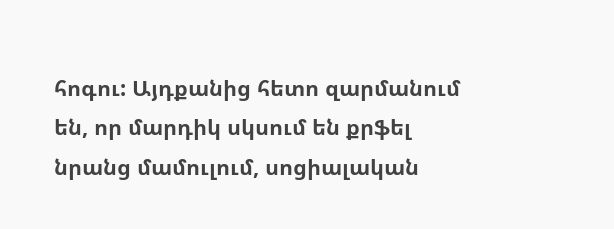հոգու: Այդքանից հետո զարմանում են, որ մարդիկ սկսում են քրֆել նրանց մամուլում, սոցիալական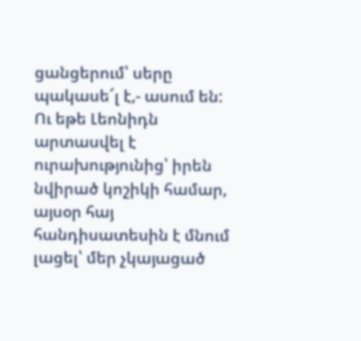ցանցերում՝ սերը պակասե՜լ է,- ասում են: Ու եթե Լեոնիդն արտասվել է ուրախությունից՝ իրեն նվիրած կոշիկի համար, այսօր հայ հանդիսատեսին է մնում լացել՝ մեր չկայացած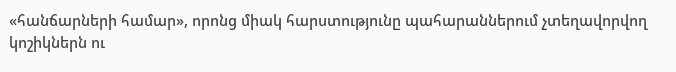«հանճարների համար», որոնց միակ հարստությունը պահարաններում չտեղավորվող կոշիկներն ու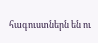հագուստներն են ու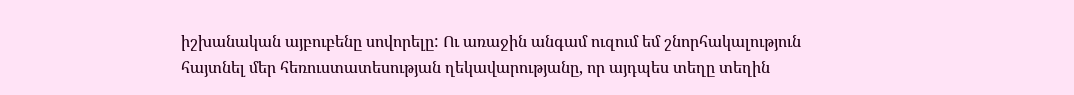իշխանական այբուբենը սովորելը: Ու առաջին անգամ ուզում եմ շնորհակալություն հայտնել մեր հեռուստատեսության ղեկավարությանը, որ այդպես տեղը տեղին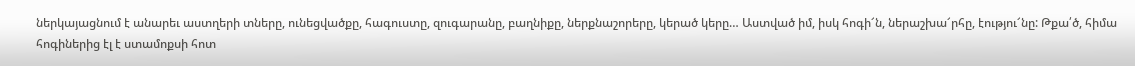ներկայացնում է անարեւ աստղերի տները, ունեցվածքը, հագուստը, զուգարանը, բաղնիքը, ներքնաշորերը, կերած կերը… Աստված իմ, իսկ հոգի՜ն, ներաշխա՜րհը, էությու՜նը: Թքա՛ծ, հիմա հոգիներից էլ է ստամոքսի հոտ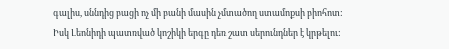գալիս, սննդից բացի ոչ մի բանի մասին չմտածող ստամոքսի բիոհոտ:
Իսկ Լեոնիդի պատռված կոշիկի երգը դեռ շատ սերունդներ է կրթելու: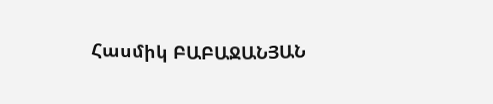Հասմիկ ԲԱԲԱՋԱՆՅԱՆ